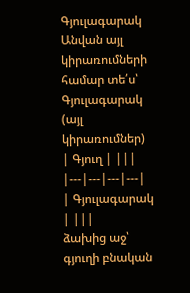Գյուլագարակ
Անվան այլ կիրառումների համար տե՛ս՝ Գյուլագարակ (այլ կիրառումներ)
| Գյուղ | |||
|---|---|---|---|
| Գյուլագարակ | |||
ձախից աջ՝ գյուղի բնական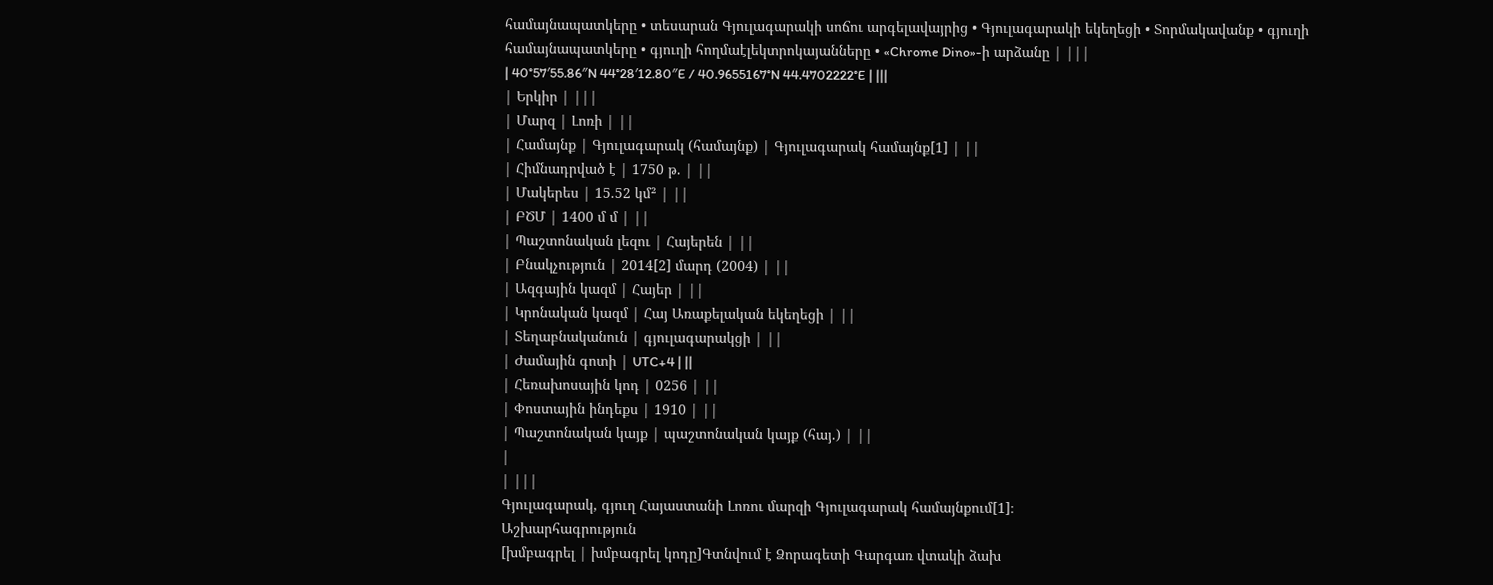համայնապատկերը • տեսարան Գյուլագարակի սոճու արգելավայրից • Գյուլագարակի եկեղեցի • Տորմակավանք • գյուղի համայնապատկերը • գյուղի հողմաէլեկտրոկայանները • «Chrome Dino»-ի արձանը | |||
| 40°57′55.86″N 44°28′12.80″E / 40.9655167°N 44.4702222°E | |||
| Երկիր | |||
| Մարզ | Լոռի | ||
| Համայնք | Գյուլագարակ (համայնք) | Գյուլագարակ համայնք[1] | ||
| Հիմնադրված է | 1750 թ. | ||
| Մակերես | 15.52 կմ² | ||
| ԲԾՄ | 1400 մ մ | ||
| Պաշտոնական լեզու | Հայերեն | ||
| Բնակչություն | 2014[2] մարդ (2004) | ||
| Ազգային կազմ | Հայեր | ||
| Կրոնական կազմ | Հայ Առաքելական եկեղեցի | ||
| Տեղաբնականուն | գյուլագարակցի | ||
| Ժամային գոտի | UTC+4 | ||
| Հեռախոսային կոդ | 0256 | ||
| Փոստային ինդեքս | 1910 | ||
| Պաշտոնական կայք | պաշտոնական կայք (հայ.) | ||
|
| |||
Գյուլագարակ, գյուղ Հայաստանի Լոռու մարզի Գյուլագարակ համայնքում[1]։
Աշխարհագրություն
[խմբագրել | խմբագրել կոդը]Գտնվում է Ձորագետի Գարգառ վտակի ձախ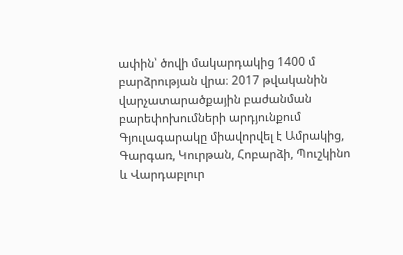ափին՝ ծովի մակարդակից 1400 մ բարձրության վրա։ 2017 թվականին վարչատարածքային բաժանման բարեփոխումների արդյունքում Գյուլագարակը միավորվել է Ամրակից, Գարգառ, Կուրթան, Հոբարձի, Պուշկինո և Վարդաբլուր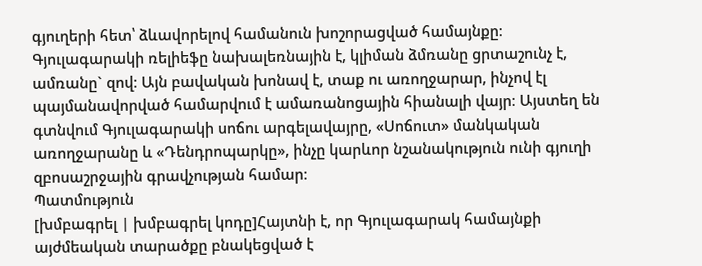գյուղերի հետ՝ ձևավորելով համանուն խոշորացված համայնքը։
Գյուլագարակի ռելիեֆը նախալեռնային է, կլիման ձմռանը ցրտաշունչ է, ամռանը` զով։ Այն բավական խոնավ է, տաք ու առողջարար, ինչով էլ պայմանավորված համարվում է ամառանոցային հիանալի վայր։ Այստեղ են գտնվում Գյուլագարակի սոճու արգելավայրը, «Սոճուտ» մանկական առողջարանը և «Դենդրոպարկը», ինչը կարևոր նշանակություն ունի գյուղի զբոսաշրջային գրավչության համար։
Պատմություն
[խմբագրել | խմբագրել կոդը]Հայտնի է, որ Գյուլագարակ համայնքի այժմեական տարածքը բնակեցված է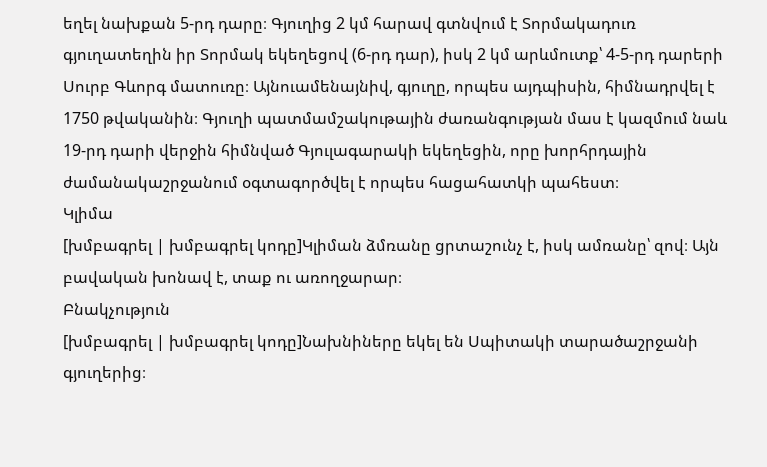եղել նախքան 5-րդ դարը։ Գյուղից 2 կմ հարավ գտնվում է Տորմակադուռ գյուղատեղին իր Տորմակ եկեղեցով (6-րդ դար), իսկ 2 կմ արևմուտք՝ 4-5-րդ դարերի Սուրբ Գևորգ մատուռը։ Այնուամենայնիվ, գյուղը, որպես այդպիսին, հիմնադրվել է 1750 թվականին։ Գյուղի պատմամշակութային ժառանգության մաս է կազմում նաև 19-րդ դարի վերջին հիմնված Գյուլագարակի եկեղեցին, որը խորհրդային ժամանակաշրջանում օգտագործվել է որպես հացահատկի պահեստ։
Կլիմա
[խմբագրել | խմբագրել կոդը]Կլիման ձմռանը ցրտաշունչ է, իսկ ամռանը՝ զով։ Այն բավական խոնավ է, տաք ու առողջարար։
Բնակչություն
[խմբագրել | խմբագրել կոդը]Նախնիները եկել են Սպիտակի տարածաշրջանի գյուղերից։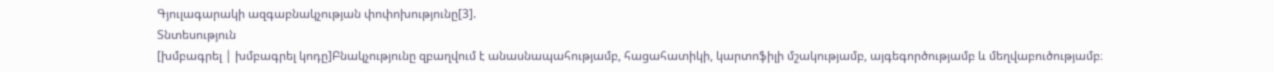Գյուլագարակի ազգաբնակչության փոփոխությունը[3].
Տնտեսություն
[խմբագրել | խմբագրել կոդը]Բնակչությունը զբաղվում է անասնապահությամբ, հացահատիկի, կարտոֆիլի մշակությամբ, այգեգործությամբ և մեղվաբուծությամբ։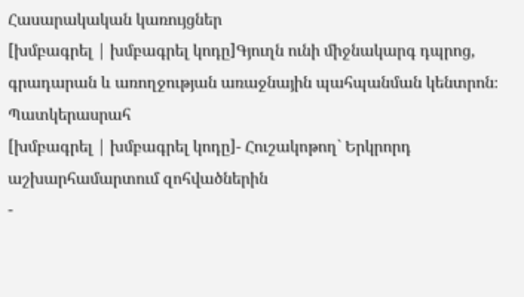Հասարակական կառույցներ
[խմբագրել | խմբագրել կոդը]Գյուղն ունի միջնակարգ դպրոց, գրադարան և առողջության առաջնային պահպանման կենտրոն։
Պատկերասրահ
[խմբագրել | խմբագրել կոդը]- Հուշակոթող` Երկրորդ աշխարհամարտում զոհվածներին
-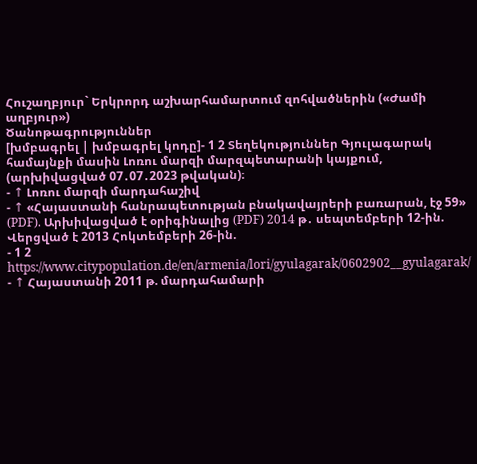Հուշաղբյուր` Երկրորդ աշխարհամարտում զոհվածներին («Ժամի աղբյուր»)
Ծանոթագրություններ
[խմբագրել | խմբագրել կոդը]- 1 2 Տեղեկություններ Գյուլագարակ համայնքի մասին Լոռու մարզի մարզպետարանի կայքում, (արխիվացված 07․07․2023 թվական)։
- ↑ Լոռու մարզի մարդահաշիվ
- ↑ «Հայաստանի հանրապետության բնակավայրերի բառարան, էջ 59» (PDF). Արխիվացված է օրիգինալից (PDF) 2014 թ․ սեպտեմբերի 12-ին. Վերցված է 2013 Հոկտեմբերի 26-ին.
- 1 2 https://www.citypopulation.de/en/armenia/lori/gyulagarak/0602902__gyulagarak/
- ↑ Հայաստանի 2011 թ. մարդահամարի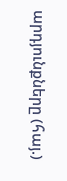արդյունքները (հայ.)